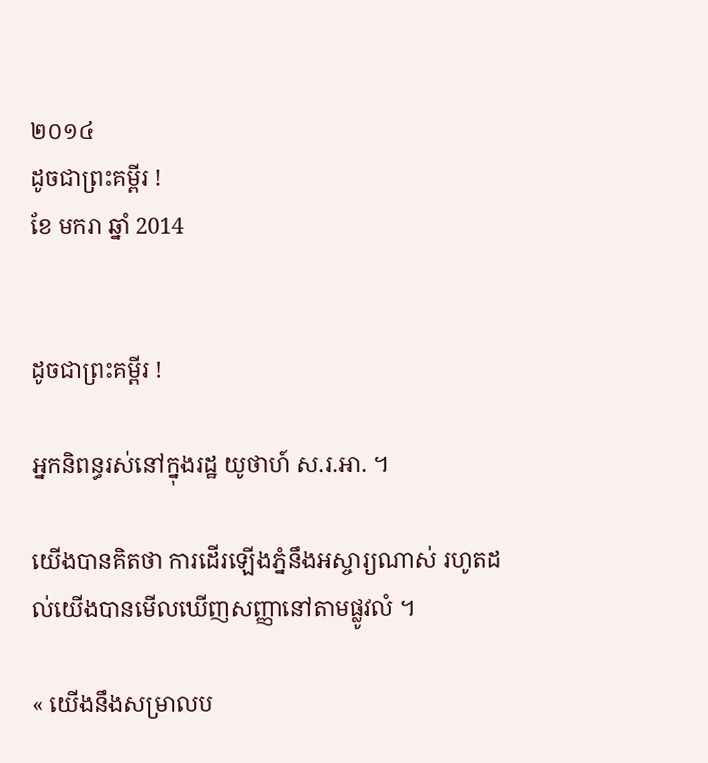២០១៤
ដូចជាព្រះគម្ពីរ !
ខែ មករា ឆ្នាំ 2014


ដូចជាព្រះគម្ពីរ !

អ្នកនិពន្ធរស់នៅក្នុងរដ្ឋ យូថាហ៍ ស.រ.អា. ។

យើងបានគិតថា ការដើរឡើងភ្នំនឹងអស្ចារ្យណាស់ រហូតដល់យើងបានមើលឃើញសញ្ញានៅតាមផ្លូវលំ ។

« យើងនឹងសម្រាលប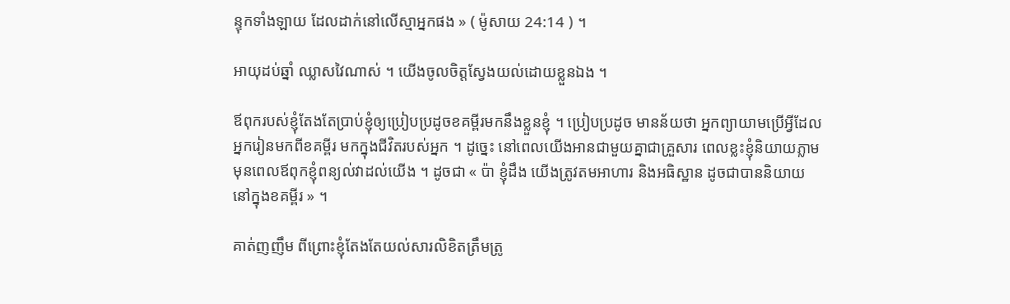ន្ទុកទាំងឡាយ ដែលដាក់នៅលើស្មាអ្នកផង » ( ម៉ូសាយ 24:14 ) ។

អាយុដប់ឆ្នាំ ឈ្លាសវៃណាស់ ។ យើងចូលចិត្តស្វែងយល់ដោយខ្លួនឯង ។

ឪពុករបស់ខ្ញុំតែងតែប្រាប់ខ្ញុំឲ្យប្រៀបប្រដូចខគម្ពីរមកនឹងខ្លួនខ្ញុំ ។ ប្រៀបប្រដូច មានន័យថា អ្នកព្យាយាមប្រើអ្វីដែលអ្នករៀនមកពីខគម្ពីរ មកក្នុងជីវិតរបស់អ្នក ។ ដូច្នេះ នៅពេលយើងអានជាមួយគ្នាជាគ្រួសារ ពេលខ្លះខ្ញុំនិយាយភ្លាមមុនពេលឪពុកខ្ញុំពន្យល់វាដល់យើង ។ ដូចជា « ប៉ា ខ្ញុំដឹង យើងត្រូវតមអាហារ និងអធិស្ឋាន ដូចជាបាននិយាយនៅក្នុងខគម្ពីរ » ។

គាត់ញញឹម ពីព្រោះខ្ញុំតែងតែយល់សារលិខិតត្រឹមត្រូ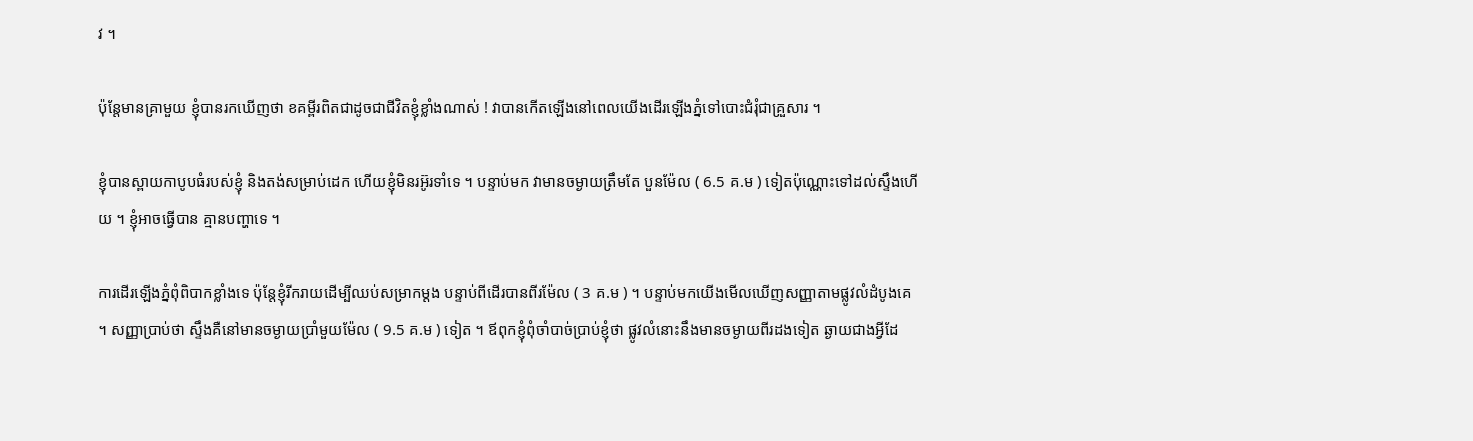វ ។

ប៉ុន្តែមានគ្រាមួយ ខ្ញុំបានរកឃើញថា ខគម្ពីរពិតជាដូចជាជីវិតខ្ញុំខ្លាំងណាស់ ! វាបានកើតឡើងនៅពេលយើងដើរឡើងភ្នំទៅបោះជំរុំជាគ្រួសារ ។

ខ្ញុំបានស្ពាយកាបូបធំរបស់ខ្ញុំ និងតង់សម្រាប់ដេក ហើយខ្ញុំមិនរអ៊ូរទាំទេ ។ បន្ទាប់មក វាមានចម្ងាយត្រឹមតែ បួនម៉ែល ( 6.5 គ.ម ) ទៀតប៉ុណ្ណោះទៅដល់ស្ទឹងហើយ ។ ខ្ញុំអាចធ្វើបាន គ្មានបញ្ហាទេ ។

ការដើរឡើងភ្នំពុំពិបាកខ្លាំងទេ ប៉ុន្តែខ្ញុំរីករាយដើម្បីឈប់សម្រាកម្ដង បន្ទាប់ពីដើរបានពីរម៉ែល ( 3 គ.ម ) ។ បន្ទាប់មកយើងមើលឃើញសញ្ញាតាមផ្លូវលំដំបូងគេ ។ សញ្ញាប្រាប់ថា ស្ទឹងគឺនៅមានចម្ងាយប្រាំមួយម៉ែល ( 9.5 គ.ម ) ទៀត ។ ឪពុកខ្ញុំពុំចាំបាច់ប្រាប់ខ្ញុំថា ផ្លូវលំនោះនឹងមានចម្ងាយពីរដងទៀត ឆ្ងាយជាងអ្វីដែ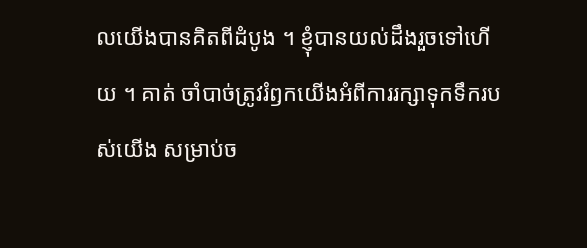លយើងបានគិតពីដំបូង ។ ខ្ញុំបានយល់ដឹងរួចទៅហើយ ។ គាត់ ចាំបាច់ត្រូវរំឭកយើងអំពីការរក្សាទុកទឹករបស់យើង សម្រាប់ច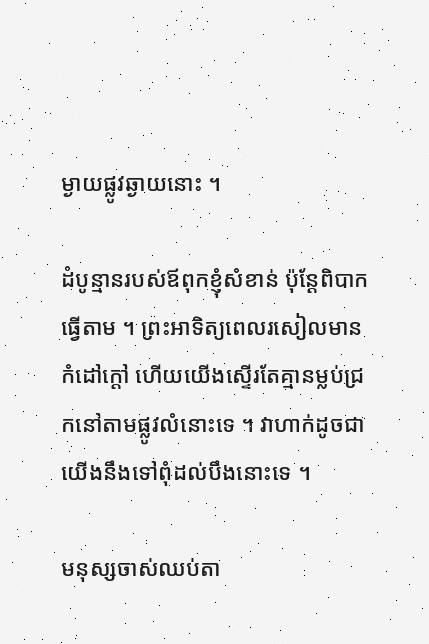ម្ងាយផ្លូវឆ្ងាយនោះ ។

ដំបូន្មានរបស់ឪពុកខ្ញុំសំខាន់ ប៉ុន្តែពិបាកធ្វើតាម ។ ព្រះអាទិត្យពេលរសៀលមានកំដៅក្ដៅ ហើយយើងស្ទើរតែគ្មានម្លប់ជ្រកនៅតាមផ្លូវលំនោះទេ ។ វាហាក់ដូចជាយើងនឹងទៅពុំដល់បឹងនោះទេ ។

មនុស្សចាស់ឈប់តា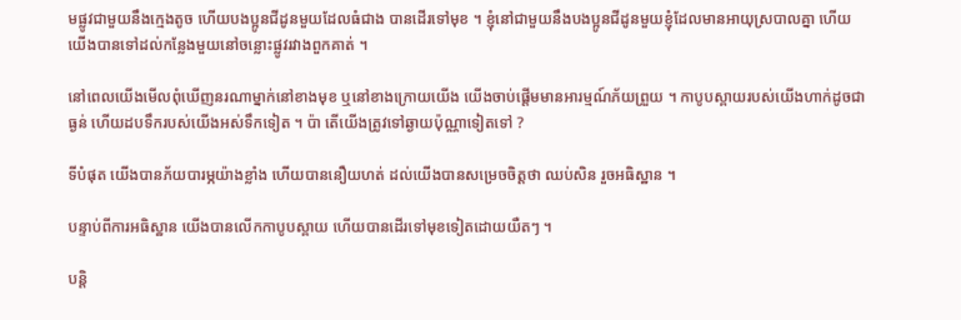មផ្លូវជាមួយនឹងក្មេងតូច ហើយបងប្អូនជីដូនមួយដែលធំជាង បានដើរទៅមុខ ។ ខ្ញុំនៅជាមួយនឹងបងប្អូនជីដូនមួយខ្ញុំដែលមានអាយុស្របាលគ្នា ហើយយើងបានទៅដល់កន្លែងមួយនៅចន្លោះផ្លូវរវាងពួកគាត់ ។

នៅពេលយើងមើលពុំឃើញនរណាម្នាក់នៅខាងមុខ ឬនៅខាងក្រោយយើង យើងចាប់ផ្ដើមមានអារម្មណ៍ភ័យព្រួយ ។ កាបូបស្ពាយរបស់យើងហាក់ដូចជាធ្ងន់ ហើយដបទឹករបស់យើងអស់ទឹកទៀត ។ ប៉ា តើយើងត្រូវទៅឆ្ងាយប៉ុណ្ណាទៀតទៅ ?

ទីបំផុត យើងបានភ័យបារម្ភយ៉ាងខ្លាំង ហើយបាននឿយហត់ ដល់យើងបានសម្រេចចិត្តថា ឈប់សិន រួចអធិស្ឋាន ។

បន្ទាប់ពីការអធិស្ឋាន យើងបានលើកកាបូបស្ពាយ ហើយបានដើរទៅមុខទៀតដោយយឺតៗ ។

បន្តិ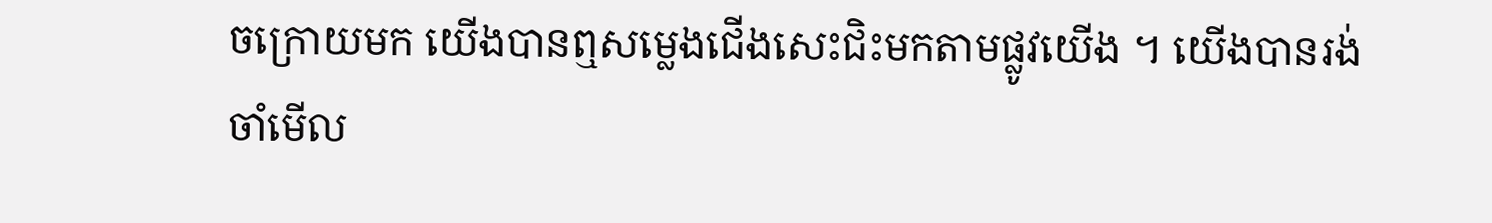ចក្រោយមក យើងបានឮសម្លេងជើងសេះជិះមកតាមផ្លូវយើង ។ យើងបានរង់ចាំមើល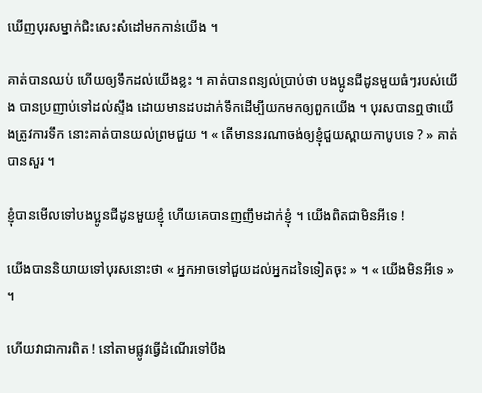ឃើញបុរសម្នាក់ជិះសេះសំដៅមកកាន់យើង ។

គាត់បានឈប់ ហើយឲ្យទឹកដល់យើងខ្លះ ។ គាត់បានពន្យល់ប្រាប់ថា បងប្អូនជីដូនមួយធំៗរបស់យើង បានប្រញាប់ទៅដល់ស្ទឹង ដោយមានដបដាក់ទឹកដើម្បីយកមកឲ្យពួកយើង ។ បុរសបានឮថាយើងត្រូវការទឹក នោះគាត់បានយល់ព្រមជួយ ។ « តើមាននរណាចង់ឲ្យខ្ញុំជួយស្ពាយកាបូបទេ ? » គាត់បានសួរ ។

ខ្ញុំបានមើលទៅបងប្អូនជីដូនមួយខ្ញុំ ហើយគេបានញញឹមដាក់ខ្ញុំ ។ យើងពិតជាមិនអីទេ !

យើងបាននិយាយទៅបុរសនោះថា « អ្នកអាចទៅជួយដល់អ្នកដទៃទៀតចុះ » ។ « យើងមិនអីទេ » ។

ហើយវាជាការពិត ! នៅតាមផ្លូវធ្វើដំណើរទៅបឹង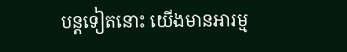បន្តទៀតនោះ យើងមានអារម្ម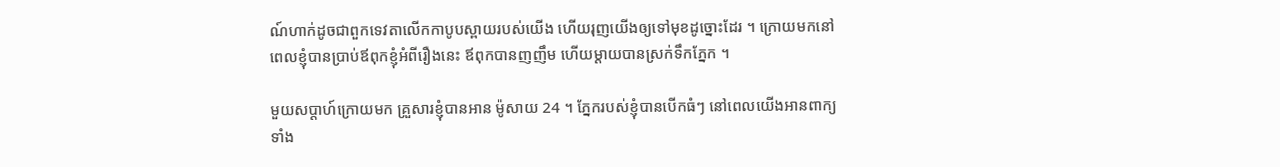ណ៍ហាក់ដូចជាពួកទេវតាលើកកាបូបស្ពាយរបស់យើង ហើយរុញយើងឲ្យទៅមុខដូច្នោះដែរ ។ ក្រោយមកនៅពេលខ្ញុំបានប្រាប់ឪពុកខ្ញុំអំពីរឿងនេះ ឪពុកបានញញឹម ហើយម្ដាយបានស្រក់ទឹកភ្នែក ។

មួយសប្ដាហ៍ក្រោយមក គ្រួសារខ្ញុំបានអាន ម៉ូសាយ 24 ។ ភ្នែករបស់ខ្ញុំបានបើកធំៗ នៅពេលយើងអានពាក្យទាំង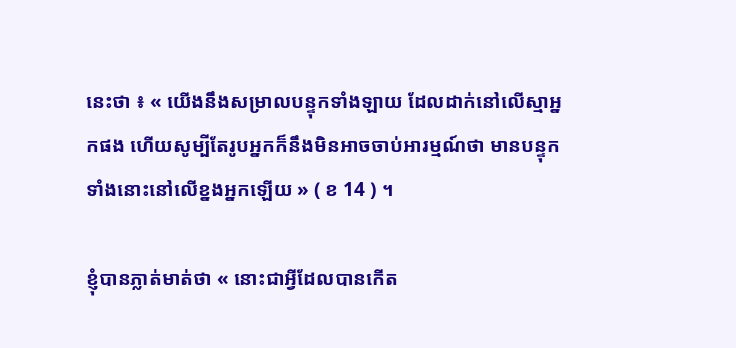នេះថា ៖ « យើងនឹងសម្រាលបន្ទុកទាំងឡាយ ដែលដាក់នៅលើស្មាអ្នកផង ហើយសូម្បីតែរូបអ្នកក៏នឹងមិនអាចចាប់អារម្មណ៍ថា មានបន្ទុកទាំងនោះនៅលើខ្នងអ្នកឡើយ » ( ខ 14 ) ។

ខ្ញុំបានភ្លាត់មាត់ថា « នោះជាអ្វីដែលបានកើត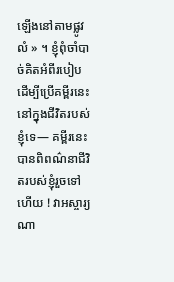ឡើងនៅតាមផ្លូវលំ » ។ ខ្ញុំពុំចាំបាច់គិតអំពីរបៀបដើម្បីប្រើគម្ពីរនេះនៅក្នុងជីវិតរបស់ខ្ញុំទេ— គម្ពីរនេះបានពិពណ៌នាជីវិតរបស់ខ្ញុំរួចទៅហើយ ! វាអស្ចារ្យណា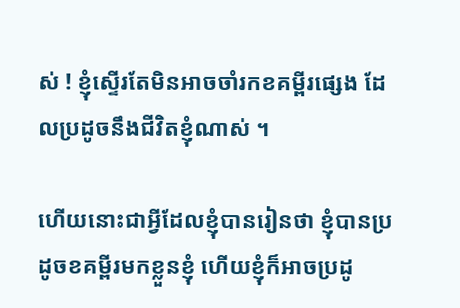ស់ ! ខ្ញុំស្ទើរតែមិនអាចចាំរកខគម្ពីរផ្សេង ដែលប្រដូចនឹងជីវិតខ្ញុំណាស់ ។

ហើយនោះជាអ្វីដែលខ្ញុំបានរៀនថា ខ្ញុំបានប្រដូចខគម្ពីរមកខ្លួនខ្ញុំ ហើយខ្ញុំក៏អាចប្រដូ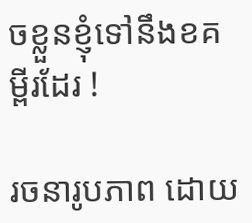ចខ្លួនខ្ញុំទៅនឹងខគម្ពីរដែរ !

រចនារូបភាព ដោយ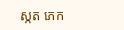ស្កត ភេក